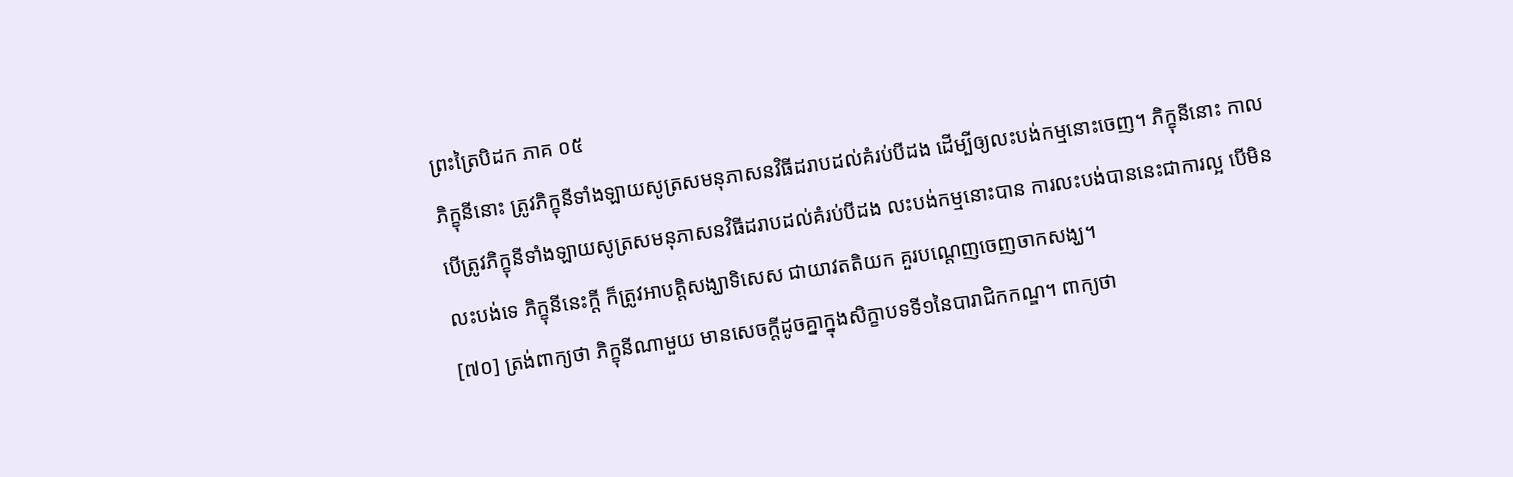ព្រះត្រៃបិដក ភាគ ០៥
ភិក្ខុនីនោះ ត្រូវភិក្ខុនីទាំងឡាយសូត្រសមនុភាសនវិធីដរាបដល់គំរប់បីដង ដើម្បីឲ្យលះបង់កម្មនោះចេញ។ ភិក្ខុនីនោះ កាលបើត្រូវភិក្ខុនីទាំងឡាយសូត្រសមនុភាសនវិធីដរាបដល់គំរប់បីដង លះបង់កម្មនោះបាន ការលះបង់បាននេះជាការល្អ បើមិនលះបង់ទេ ភិក្ខុនីនេះក្តី ក៏ត្រូវអាបត្តិសង្ឃាទិសេស ជាយាវតតិយក គួរបណ្តេញចេញចាកសង្ឃ។
[៧០] ត្រង់ពាក្យថា ភិក្ខុនីណាមួយ មានសេចក្តីដូចគ្នាក្នុងសិក្ខាបទទី១នៃបារាជិកកណ្ឌ។ ពាក្យថា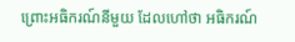ព្រោះអធិករណ៍នីមួយ ដែលហៅថា អធិករណ៍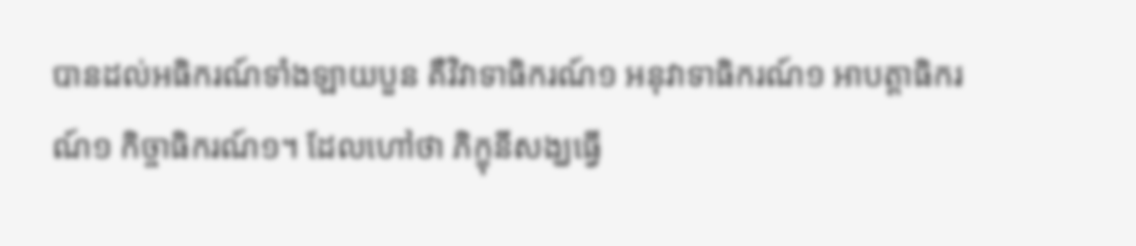បានដល់អធិករណ៍ទាំងឡាយបួន គឺវិវាទាធិករណ៍១ អនុវាទាធិករណ៍១ អាបត្តាធិករណ៍១ កិច្ចាធិករណ៍១។ ដែលហៅថា ភិក្ខុនីសង្ឃធ្វើ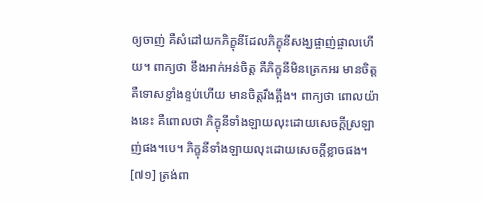ឲ្យចាញ់ គឺសំដៅយកភិក្ខុនីដែលភិក្ខុនីសង្ឃផ្ចាញ់ផ្ចាលហើយ។ ពាក្យថា ខឹងអាក់អន់ចិត្ត គឺភិក្ខុនីមិនត្រេកអរ មានចិត្តគឺទោសខ្ទាំងខ្ទប់ហើយ មានចិត្តរឹងត្អឹង។ ពាក្យថា ពោលយ៉ាងនេះ គឺពោលថា ភិក្ខុនីទាំងឡាយលុះដោយសេចក្តីស្រឡាញ់ផង។បេ។ ភិក្ខុនីទាំងឡាយលុះដោយសេចក្តីខ្លាចផង។
[៧១] ត្រង់ពា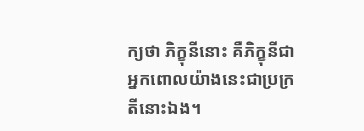ក្យថា ភិក្ខុនីនោះ គឺភិក្ខុនីជាអ្នកពោលយ៉ាងនេះជាប្រក្រតីនោះឯង។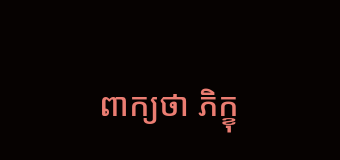ពាក្យថា ភិក្ខុ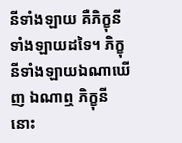នីទាំងឡាយ គឺភិក្ខុនីទាំងឡាយដទៃ។ ភិក្ខុនីទាំងឡាយឯណាឃើញ ឯណាឮ ភិក្ខុនីនោះ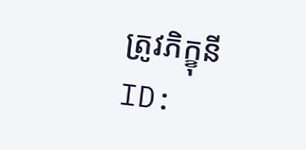ត្រូវភិក្ខុនី
ID: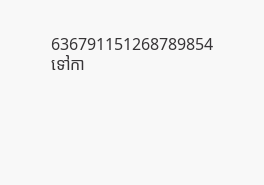636791151268789854
ទៅកា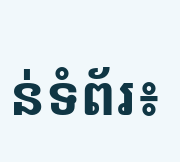ន់ទំព័រ៖